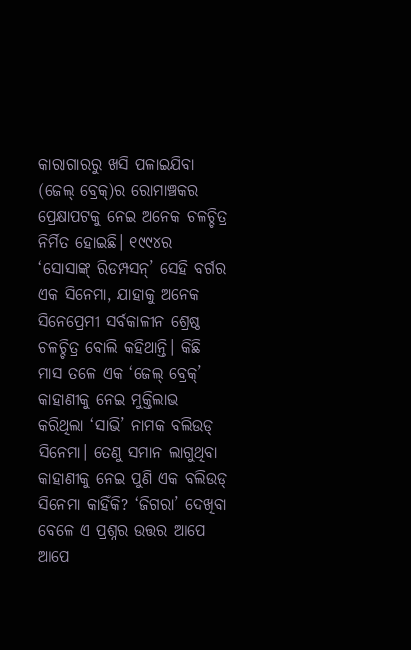କାରାଗାରରୁ ଖସି ପଳାଇଯିବା (ଜେଲ୍ ବ୍ରେକ୍)ର ରୋମାଞ୍ଚକର ପ୍ରେକ୍ଷାପଟକୁ ନେଇ ଅନେକ ଚଳଚ୍ଚିତ୍ର ନିର୍ମିତ ହୋଇଛି। ୧୯୯୪ର ‘ସୋସାଙ୍କ୍ ରିଡମ୍ପସନ୍’ ସେହି ବର୍ଗର ଏକ ସିନେମା, ଯାହାକୁ ଅନେକ ସିନେପ୍ରେମୀ ସର୍ବକାଳୀନ ଶ୍ରେଷ୍ଠ ଚଳଚ୍ଚିତ୍ର ବୋଲି କହିଥାନ୍ତି। କିଛି ମାସ ତଳେ ଏକ ‘ଜେଲ୍ ବ୍ରେକ୍’ କାହାଣୀକୁ ନେଇ ମୁକ୍ତିଲାଭ କରିଥିଲା ‘ସାଭି’ ନାମକ ବଲିଉଡ୍ ସିନେମା। ତେଣୁ ସମାନ ଲାଗୁଥିବା କାହାଣୀକୁ ନେଇ ପୁଣି ଏକ ବଲିଉଡ୍ ସିନେମା କାହିଁକି? ‘ଜିଗରା’ ଦେଖିବା ବେଳେ ଏ ପ୍ରଶ୍ନର ଉତ୍ତର ଆପେ ଆପେ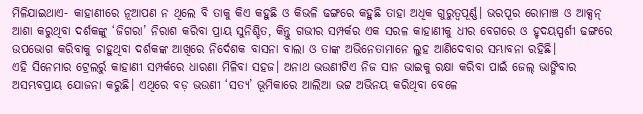ମିଳିଯାଇଥାଏ- କାହାଣୀରେ ନୂଆପଣ ନ ଥିଲେ ବି ତାକୁ କିଏ କହୁଛି ଓ କିଭଳି ଢଙ୍ଗରେ କହୁଛି ତାହା ଅଧିକ ଗୁରୁତ୍ବପୂର୍ଣ୍ଣ। ଭରପୂର ରୋମାଞ୍ଚ ଓ ଆକ୍ସନ୍ ଆଶା କରୁଥିବା ଦର୍ଶକଙ୍କୁ ‘ଜିଗରା’ ନିରାଶ କରିବା ପ୍ରାୟ ସୁନିଶ୍ଚିତ, କିନ୍ତୁ ଗଭୀର ସମ୍ପର୍କର ଏକ ସରଳ କାହାଣୀକୁ ଧୀର ବେଗରେ ଓ ହୃଦୟସ୍ପର୍ଶୀ ଢଙ୍ଗରେ ଉପଭୋଗ କରିବାକୁ ଚାହୁଥିବା ଦର୍ଶକଙ୍କ ଆଖିରେ ନିର୍ଦେଶକ ବାସନା ବାଲା ଓ ତାଙ୍କ ଅଭିନେତାମାନେ ଲୁହ ଆଣିଦେବାର ସମ୍ଭାବନା ରହିଛି।
ଏହି ସିନେମାର ଟ୍ରେଲର୍ରୁ କାହାଣୀ ସମ୍ପର୍କରେ ଧାରଣା ମିଳିବା ସହଜ। ଅନାଥ ଭଉଣୀଟିଏ ନିଜ ସାନ ଭାଇକୁ ରକ୍ଷା କରିବା ପାଇଁ ଜେଲ୍ ଭାଙ୍ଗିବାର ଅସମ୍ଭବପ୍ରାୟ ଯୋଜନା କରୁଛି। ଏଥିରେ ବଡ଼ ଭଉଣୀ ‘ସତ୍ୟ’ ଭୂମିକାରେ ଆଲିଆ ଭଟ୍ଟ ଅଭିନୟ କରିଥିବା ବେଳେ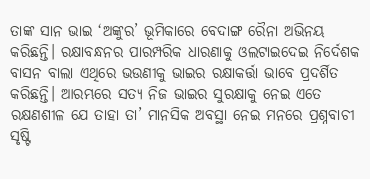ତାଙ୍କ ସାନ ଭାଇ ‘ଅଙ୍କୁର’ ଭୂମିକାରେ ବେଦାଙ୍ଗ ରୈନା ଅଭିନୟ କରିଛନ୍ତି। ରକ୍ଷାବନ୍ଧନର ପାରମ୍ପରିକ ଧାରଣାକୁ ଓଲଟାଇଦେଇ ନିର୍ଦେଶକ ବାସନ ବାଲା ଏଥିରେ ଭଉଣୀକୁ ଭାଇର ରକ୍ଷାକର୍ତ୍ତା ଭାବେ ପ୍ରଦର୍ଶିତ କରିଛନ୍ତି। ଆରମ୍ଭରେ ସତ୍ୟ ନିଜ ଭାଇର ସୁରକ୍ଷାକୁ ନେଇ ଏତେ ରକ୍ଷଣଶୀଳ ଯେ ତାହା ତା’ ମାନସିକ ଅବସ୍ଥା ନେଇ ମନରେ ପ୍ରଶ୍ନବାଚୀ ସୃଷ୍ଟି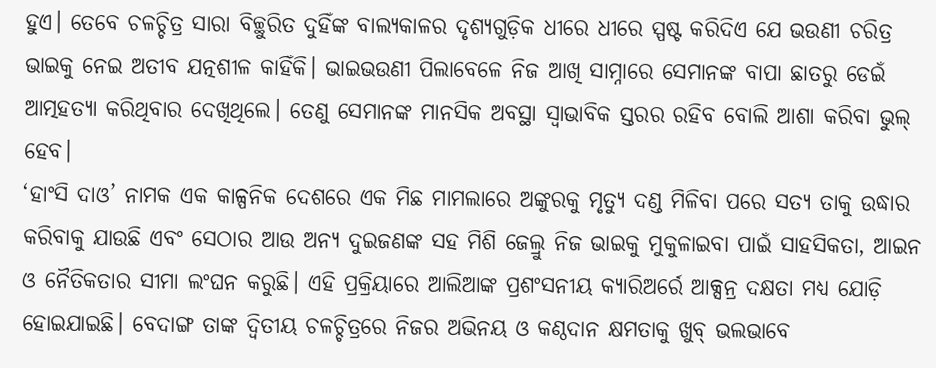ହୁଏ। ତେବେ ଚଳଚ୍ଚିତ୍ର ସାରା ବିଚ୍ଛୁରିତ ଦୁହିଁଙ୍କ ବାଲ୍ୟକାଳର ଦୃଶ୍ୟଗୁଡ଼ିକ ଧୀରେ ଧୀରେ ସ୍ପଷ୍ଟ କରିଦିଏ ଯେ ଭଉଣୀ ଚରିତ୍ର ଭାଇକୁ ନେଇ ଅତୀବ ଯତ୍ନଶୀଳ କାହିଁକି। ଭାଇଭଉଣୀ ପିଲାବେଳେ ନିଜ ଆଖି ସାମ୍ନାରେ ସେମାନଙ୍କ ବାପା ଛାତରୁ ଡେଇଁ ଆତ୍ମହତ୍ୟା କରିଥିବାର ଦେଖିଥିଲେ। ତେଣୁ ସେମାନଙ୍କ ମାନସିକ ଅବସ୍ଥା ସ୍ବାଭାବିକ ସ୍ତରର ରହିବ ବୋଲି ଆଶା କରିବା ଭୁଲ୍ ହେବ।
‘ହାଂସି ଦାଓ’ ନାମକ ଏକ କାଳ୍ପନିକ ଦେଶରେ ଏକ ମିଛ ମାମଲାରେ ଅଙ୍କୁରକୁ ମୃତ୍ୟୁ ଦଣ୍ଡ ମିଳିବା ପରେ ସତ୍ୟ ତାକୁ ଉଦ୍ଧାର କରିବାକୁ ଯାଉଛି ଏବଂ ସେଠାର ଆଉ ଅନ୍ୟ ଦୁଇଜଣଙ୍କ ସହ ମିଶି ଜେଲ୍ରୁ ନିଜ ଭାଇକୁ ମୁକୁଳାଇବା ପାଇଁ ସାହସିକତା, ଆଇନ ଓ ନୈତିକତାର ସୀମା ଲଂଘନ କରୁଛି। ଏହି ପ୍ରକ୍ରିୟାରେ ଆଲିଆଙ୍କ ପ୍ରଶଂସନୀୟ କ୍ୟାରିଅର୍ରେ ଆକ୍ସନ୍ର ଦକ୍ଷତା ମଧ୍ୟ ଯୋଡ଼ି ହୋଇଯାଇଛି। ବେଦାଙ୍ଗ ତାଙ୍କ ଦ୍ବିତୀୟ ଚଳଚ୍ଚିତ୍ରରେ ନିଜର ଅଭିନୟ ଓ କଣ୍ଠଦାନ କ୍ଷମତାକୁ ଖୁବ୍ ଭଲଭାବେ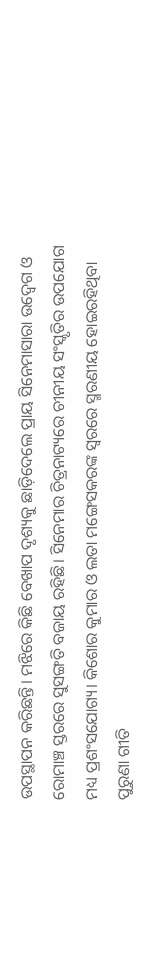ଉପସ୍ଥାପନ କରିଛନ୍ତି। ମଝିରେ କିଛି ବେଖାପ ଦୃଶ୍ୟକୁ ଛାଡ଼ିଦେଲେ ପ୍ରାୟ ସିନେମାସାରା ଉଦ୍ବେଗ ଓ ରୋମାଞ୍ଚ ସ୍ତରରେ ସୁସଙ୍ଗତି ବଜାୟ ରହିଛି। ସିନେମାର ଚିତ୍ରନାଟ୍ୟରେ ଚୀନୀୟ ସଂସ୍କୃତିର ଉପଯୋଗ ମଧ୍ୟ ପ୍ରଶଂସଯୋଗ୍ୟ। କିଶୋର କୁମାର ଓ ଲତା ମଙ୍ଗେସକରଙ୍କ ସ୍ବରରେ ସ୍ମରଣୀୟ ହୋଇରହିଥିବା ପୁରୁଣା ଗୀତି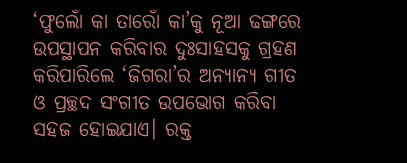‘ଫୁଲୋଁ କା ତାରୋଁ କା’କୁ ନୂଆ ଢଙ୍ଗରେ ଉପସ୍ଥାପନ କରିବାର ଦୁଃସାହସକୁ ଗ୍ରହଣ କରିପାରିଲେ ‘ଜିଗରା’ର ଅନ୍ୟାନ୍ୟ ଗୀତ ଓ ପ୍ରଚ୍ଛଦ ସଂଗୀତ ଉପଭୋଗ କରିବା ସହଜ ହୋଇଯାଏ। ରକ୍ତ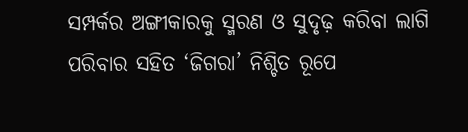ସମ୍ପର୍କର ଅଙ୍ଗୀକାରକୁ ସ୍ମରଣ ଓ ସୁଦୃଢ଼ କରିବା ଲାଗି ପରିବାର ସହିତ ‘ଜିଗରା’ ନିଶ୍ଚିତ ରୂପେ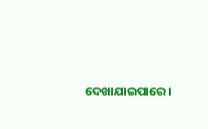ଦେଖାଯାଇପାରେ।